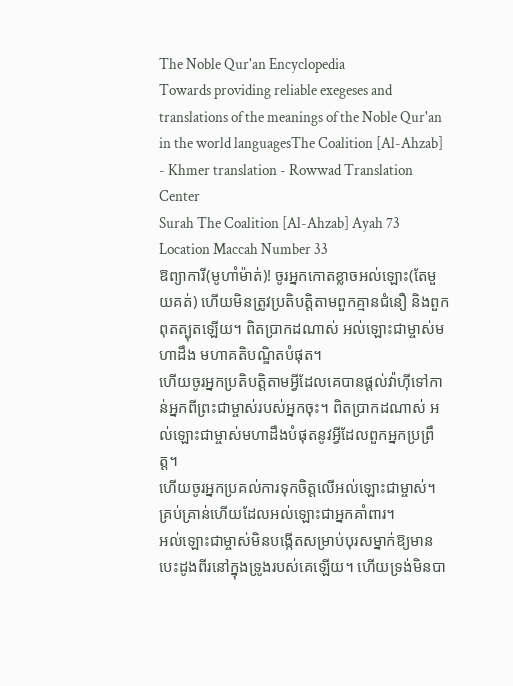The Noble Qur'an Encyclopedia
Towards providing reliable exegeses and translations of the meanings of the Noble Qur'an in the world languagesThe Coalition [Al-Ahzab] - Khmer translation - Rowwad Translation Center
Surah The Coalition [Al-Ahzab] Ayah 73 Location Maccah Number 33
ឱព្យាការី(មូហាំម៉ាត់)! ចូរអ្នកកោតខ្លាចអល់ឡោះ(តែមួយគត់) ហើយមិនត្រូវប្រតិបត្តិតាមពួកគ្មានជំនឿ និងពួកពុតត្បុតឡើយ។ ពិតប្រាកដណាស់ អល់ឡោះជាម្ចាស់មហាដឹង មហាគតិបណ្ឌិតបំផុត។
ហើយចូរអ្នកប្រតិបត្តិតាមអ្វីដែលគេបានផ្តល់វ៉ាហ៊ីទៅកាន់អ្នកពីព្រះជាម្ចាស់របស់អ្នកចុះ។ ពិតប្រាកដណាស់ អល់ឡោះជាម្ចាស់មហាដឹងបំផុតនូវអ្វីដែលពួកអ្នកប្រព្រឹត្ត។
ហើយចូរអ្នកប្រគល់ការទុកចិត្តលើអល់ឡោះជាម្ចាស់។ គ្រប់គ្រាន់ហើយដែលអល់ឡោះជាអ្នកគាំពារ។
អល់ឡោះជាម្ចាស់មិនបង្កើតសម្រាប់បុរសម្នាក់ឱ្យមានបេះដូងពីរនៅក្នុងទ្រូងរបស់គេឡើយ។ ហើយទ្រង់មិនបា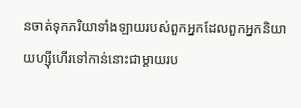នចាត់ទុកភរិយាទាំងឡាយរបស់ពួកអ្នកដែលពួកអ្នកនិយាយហ្ស៊ីហើរទៅកាន់នោះជាម្តាយរប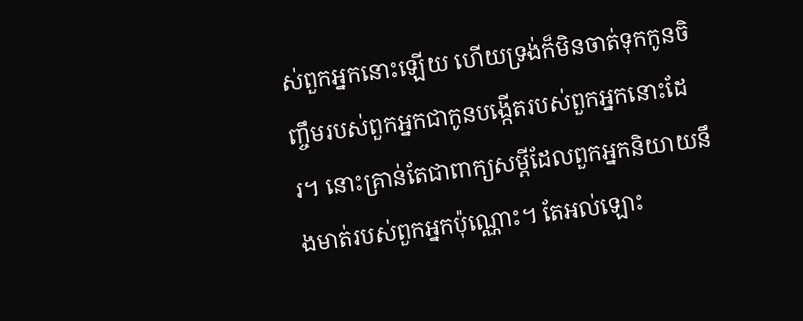ស់ពួកអ្នកនោះឡើយ ហើយទ្រង់ក៏មិនចាត់ទុកកូនចិញ្ចឹមរបស់ពួកអ្នកជាកូនបង្កើតរបស់ពួកអ្នកនោះដែរ។ នោះគ្រាន់តែជាពាក្យសម្ដីដែលពួកអ្នកនិយាយនឹងមាត់របស់ពួកអ្នកប៉ុណ្ណោះ។ តែអល់ឡោះ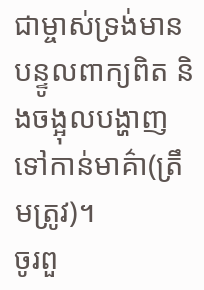ជាម្ចាស់ទ្រង់មានបន្ទូលពាក្យពិត និងចង្អុលបង្ហាញទៅកាន់មាគ៌ា(ត្រឹមត្រូវ)។
ចូរពួ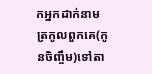កអ្នកដាក់នាមត្រកូលពួកគេ(កូនចិញ្ចឹម)ទៅតា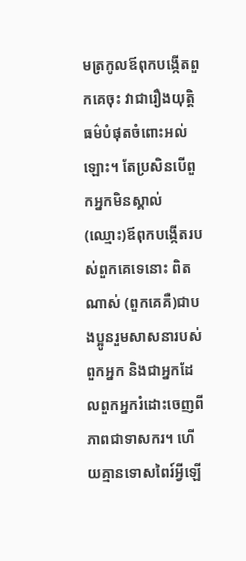មត្រកូលឪពុកបង្កើតពួកគេចុះ វាជារឿងយុត្តិធម៌បំផុតចំពោះអល់ឡោះ។ តែប្រសិនបើពួកអ្នកមិនស្គាល់(ឈ្មោះ)ឪពុកបង្កើតរបស់ពួកគេទេនោះ ពិតណាស់ (ពួកគេគឺ)ជាបងប្អូនរួមសាសនារបស់ពួកអ្នក និងជាអ្នកដែលពួកអ្នករំដោះចេញពីភាពជាទាសករ។ ហើយគ្មានទោសពៃរ៍អ្វីឡើ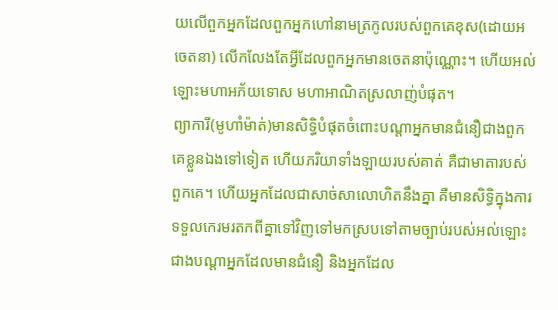យលើពួកអ្នកដែលពួកអ្នកហៅនាមត្រកូលរបស់ពួកគេខុស(ដោយអចេតនា) លើកលែងតែអ្វីដែលពួកអ្នកមានចេតនាប៉ុណ្ណោះ។ ហើយអល់ឡោះមហាអភ័យទោស មហាអាណិតស្រលាញ់បំផុត។
ព្យាការី(មូហាំម៉ាត់)មានសិទ្ធិបំផុតចំពោះបណ្តាអ្នកមានជំនឿជាងពួកគេខ្លួនឯងទៅទៀត ហើយភរិយាទាំងឡាយរបស់គាត់ គឺជាមាតារបស់ពួកគេ។ ហើយអ្នកដែលជាសាច់សាលោហិតនឹងគ្នា គឺមានសិទ្ធិក្នុងការទទួលកេរមរតកពីគ្នាទៅវិញទៅមកស្របទៅតាមច្បាប់របស់អល់ឡោះជាងបណ្តាអ្នកដែលមានជំនឿ និងអ្នកដែល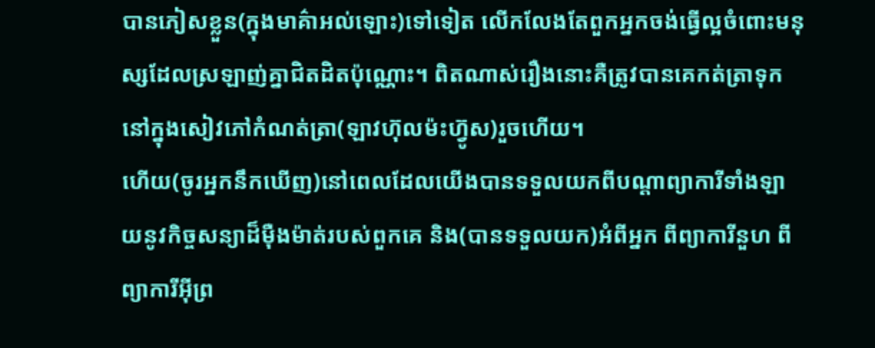បានភៀសខ្លួន(ក្នុងមាគ៌ាអល់ឡោះ)ទៅទៀត លើកលែងតែពួកអ្នកចង់ធ្វើល្អចំពោះមនុស្សដែលស្រឡាញ់គ្នាជិតដិតប៉ុណ្ណោះ។ ពិតណាស់រឿងនោះគឺត្រូវបានគេកត់ត្រាទុកនៅក្នុងសៀវភៅកំណត់ត្រា(ឡាវហ៊ុលម៉ះហ៊្វូស)រួចហើយ។
ហើយ(ចូរអ្នកនឹកឃើញ)នៅពេលដែលយើងបានទទួលយកពីបណ្តាព្យាការីទាំងឡាយនូវកិច្ចសន្យាដ៏ម៉ឺងម៉ាត់របស់ពួកគេ និង(បានទទួលយក)អំពីអ្នក ពីព្យាការីនួហ ពីព្យាការីអ៊ីព្រ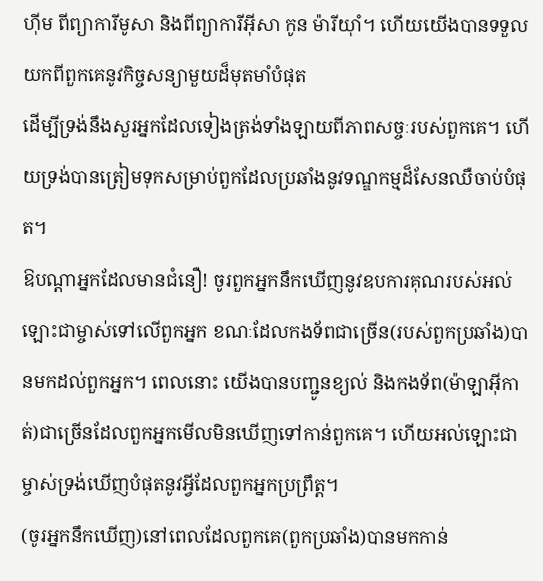ហ៊ីម ពីព្យាការីមូសា និងពីព្យាការីអ៊ីសា កូន ម៉ារីយ៉ាំ។ ហើយយើងបានទទួលយកពីពួកគេនូវកិច្ចសន្យាមួយដ៏មុតមាំបំផុត
ដើម្បីទ្រង់នឹងសួរអ្នកដែលទៀងត្រង់ទាំងឡាយពីភាពសច្ចៈរបស់ពួកគេ។ ហើយទ្រង់បានត្រៀមទុកសម្រាប់ពួកដែលប្រឆាំងនូវទណ្ឌកម្មដ៏សែនឈឺចាប់បំផុត។
ឱបណ្តាអ្នកដែលមានជំនឿ! ចូរពួកអ្នកនឹកឃើញនូវឧបការគុណរបស់អល់ឡោះជាម្ចាស់ទៅលើពួកអ្នក ខណៈដែលកងទ័ពជាច្រើន(របស់ពួកប្រឆាំង)បានមកដល់ពួកអ្នក។ ពេលនោះ យើងបានបញ្ជូនខ្យល់ និងកងទ័ព(ម៉ាឡាអ៊ីកាត់)ជាច្រើនដែលពួកអ្នកមើលមិនឃើញទៅកាន់ពួកគេ។ ហើយអល់ឡោះជាម្ចាស់ទ្រង់ឃើញបំផុតនូវអ្វីដែលពួកអ្នកប្រព្រឹត្ត។
(ចូរអ្នកនឹកឃើញ)នៅពេលដែលពួកគេ(ពួកប្រឆាំង)បានមកកាន់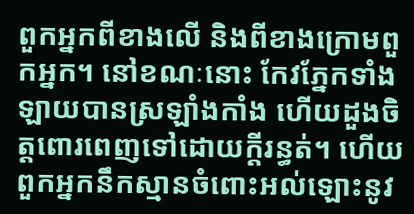ពួកអ្នកពីខាងលើ និងពីខាងក្រោមពួកអ្នក។ នៅខណៈនោះ កែវភ្នែកទាំងឡាយបានស្រឡាំងកាំង ហើយដួងចិត្តពោរពេញទៅដោយក្តីរន្ធត់។ ហើយពួកអ្នកនឹកស្មានចំពោះអល់ឡោះនូវ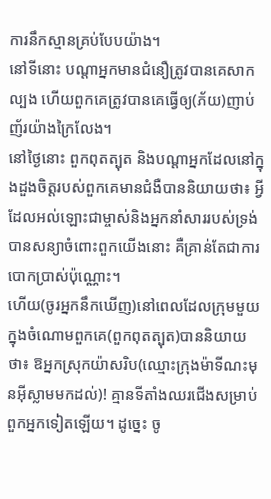ការនឹកស្មានគ្រប់បែបយ៉ាង។
នៅទីនោះ បណ្តាអ្នកមានជំនឿត្រូវបានគេសាកល្បង ហើយពួកគេត្រូវបានគេធ្វើឲ្យ(ភ័យ)ញាប់ញ័រយ៉ាងក្រៃលែង។
នៅថ្ងៃនោះ ពួកពុតត្បុត និងបណ្តាអ្នកដែលនៅក្នុងដួងចិត្តរបស់ពួកគេមានជំងឺបាននិយាយថា៖ អ្វីដែលអល់ឡោះជាម្ចាស់និងអ្នកនាំសាររបស់ទ្រង់បានសន្យាចំពោះពួកយើងនោះ គឺគ្រាន់តែជាការបោកប្រាស់ប៉ុណ្ណោះ។
ហើយ(ចូរអ្នកនឹកឃើញ)នៅពេលដែលក្រុមមួយក្នុងចំណោមពួកគេ(ពួកពុតត្បុត)បាននិយាយថា៖ ឱអ្នកស្រុកយ៉ាសរិប(ឈ្មោះក្រុងម៉ាទីណះមុនអ៊ីស្លាមមកដល់)! គ្មានទីតាំងឈរជើងសម្រាប់ពួកអ្នកទៀតឡើយ។ ដូច្នេះ ចូ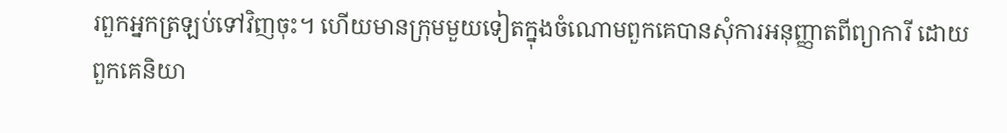រពួកអ្នកត្រឡប់ទៅវិញចុះ។ ហើយមានក្រុមមួយទៀតក្នុងចំណោមពួកគេបានសុំការអនុញ្ញាតពីព្យាការី ដោយពួកគេនិយា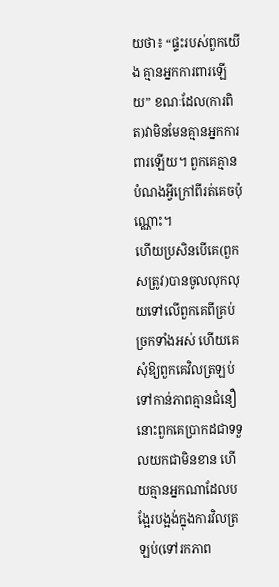យថា៖ “ផ្ទះរបស់ពួកយើង គ្មានអ្នកការពារឡើយ” ខណៈដែល(ការពិត)វាមិនមែនគ្មានអ្នកការពារឡើយ។ ពួកគេគ្មានបំណងអ្វីក្រៅពីរត់គេចប៉ុណ្ណោះ។
ហើយប្រសិនបើគេ(ពួកសត្រូវ)បានចូលលុកលុយទៅលើពួកគេពីគ្រប់ច្រកទាំងអស់ ហើយគេសុំឱ្យពួកគេវិលត្រឡប់ទៅកាន់ភាពគ្មានជំនឿ នោះពួកគេប្រាកដជាទទួលយកជាមិនខាន ហើយគ្មានអ្នកណាដែលបង្អែរបង្អង់ក្នុងការវិលត្រឡប់(ទៅរកភាព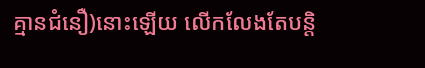គ្មានជំនឿ)នោះឡើយ លើកលែងតែបន្តិ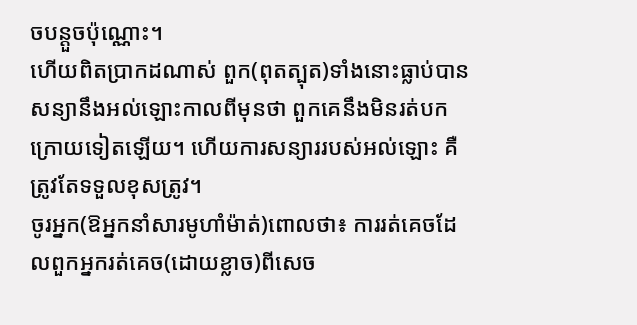ចបន្តួចប៉ុណ្ណោះ។
ហើយពិតប្រាកដណាស់ ពួក(ពុតត្បុត)ទាំងនោះធ្លាប់បានសន្យានឹងអល់ឡោះកាលពីមុនថា ពួកគេនឹងមិនរត់បកក្រោយទៀតឡើយ។ ហើយការសន្យាររបស់អល់ឡោះ គឺត្រូវតែទទួលខុសត្រូវ។
ចូរអ្នក(ឱអ្នកនាំសារមូហាំម៉ាត់)ពោលថា៖ ការរត់គេចដែលពួកអ្នករត់គេច(ដោយខ្លាច)ពីសេច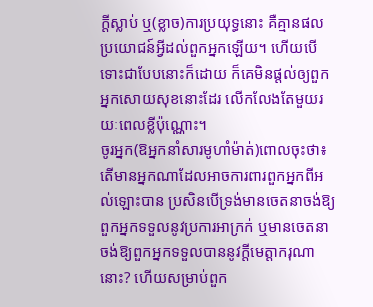ក្តីស្លាប់ ឬ(ខ្លាច)ការប្រយុទ្ធនោះ គឺគ្មានផលប្រយោជន៍អ្វីដល់ពួកអ្នកឡើយ។ ហើយបើទោះជាបែបនោះក៏ដោយ ក៏គេមិនផ្តល់ឲ្យពួកអ្នកសោយសុខនោះដែរ លើកលែងតែមួយរយៈពេលខ្លីប៉ុណ្ណោះ។
ចូរអ្នក(ឱអ្នកនាំសារមូហាំម៉ាត់)ពោលចុះថា៖ តើមានអ្នកណាដែលអាចការពារពួកអ្នកពីអល់ឡោះបាន ប្រសិនបើទ្រង់មានចេតនាចង់ឱ្យពួកអ្នកទទួលនូវប្រការអាក្រក់ ឬមានចេតនាចង់ឱ្យពួកអ្នកទទួលបាននូវក្តីមេត្តាករុណានោះ? ហើយសម្រាប់ពួក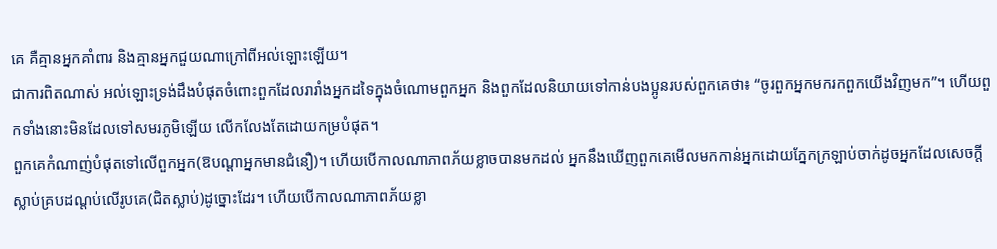គេ គឺគ្មានអ្នកគាំពារ និងគ្មានអ្នកជួយណាក្រៅពីអល់ឡោះឡើយ។
ជាការពិតណាស់ អល់ឡោះទ្រង់ដឹងបំផុតចំពោះពួកដែលរារាំងអ្នកដទៃក្នុងចំណោមពួកអ្នក និងពួកដែលនិយាយទៅកាន់បងប្អូនរបស់ពួកគេថា៖ “ចូរពួកអ្នកមករកពួកយើងវិញមក”។ ហើយពួកទាំងនោះមិនដែលទៅសមរភូមិឡើយ លើកលែងតែដោយកម្របំផុត។
ពួកគេកំណាញ់បំផុតទៅលើពួកអ្នក(ឱបណ្តាអ្នកមានជំនឿ)។ ហើយបើកាលណាភាពភ័យខ្លាចបានមកដល់ អ្នកនឹងឃើញពួកគេមើលមកកាន់អ្នកដោយភ្នែកក្រឡាប់ចាក់ដូចអ្នកដែលសេចក្តីស្លាប់គ្របដណ្តប់លើរូបគេ(ជិតស្លាប់)ដូច្នោះដែរ។ ហើយបើកាលណាភាពភ័យខ្លា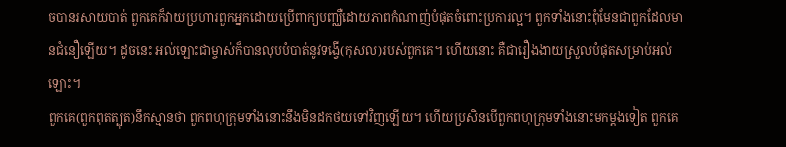ចបានរសាយបាត់ ពួកគេក៏វាយប្រហារពួកអ្នកដោយប្រើពាក្យបញ្ឈឺដោយភាពកំណាញ់បំផុតចំពោះប្រការល្អ។ ពួកទាំងនោះពុំមែនជាពួកដែលមានជំនឿឡើយ។ ដូចនេះ អល់ឡោះជាម្ចាស់ក៏បានលុបបំបាត់នូវទង្វើ(កុសល)របស់ពួកគេ។ ហើយនោះ គឺជារឿងងាយស្រួលបំផុតសម្រាប់អល់ឡោះ។
ពួកគេ(ពួកពុតត្បុត)នឹកស្មានថា ពួកពហុក្រុមទាំងនោះនឹងមិនដកថយទៅវិញឡើយ។ ហើយប្រសិនបើពួកពហុក្រុមទាំងនោះមកម្តងទៀត ពួកគេ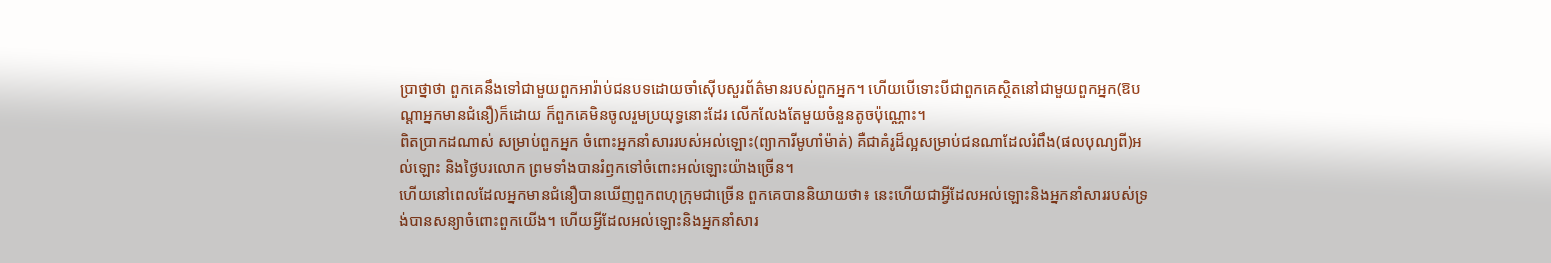ប្រាថ្នាថា ពួកគេនឹងទៅជាមួយពួកអារ៉ាប់ជនបទដោយចាំស៊ើបសួរព័ត៌មានរបស់ពួកអ្នក។ ហើយបើទោះបីជាពួកគេស្ថិតនៅជាមួយពួកអ្នក(ឱបណ្តាអ្នកមានជំនឿ)ក៏ដោយ ក៏ពួកគេមិនចូលរួមប្រយុទ្ធនោះដែរ លើកលែងតែមួយចំនួនតូចប៉ុណ្ណោះ។
ពិតប្រាកដណាស់ សម្រាប់ពួកអ្នក ចំពោះអ្នកនាំសាររបស់អល់ឡោះ(ព្យាការីមូហាំម៉ាត់) គឺជាគំរូដ៏ល្អសម្រាប់ជនណាដែលរំពឹង(ផលបុណ្យពី)អល់ឡោះ និងថ្ងៃបរលោក ព្រមទាំងបានរំឭកទៅចំពោះអល់ឡោះយ៉ាងច្រើន។
ហើយនៅពេលដែលអ្នកមានជំនឿបានឃើញពួកពហុក្រុមជាច្រើន ពួកគេបាននិយាយថា៖ នេះហើយជាអ្វីដែលអល់ឡោះនិងអ្នកនាំសាររបស់ទ្រង់បានសន្យាចំពោះពួកយើង។ ហើយអ្វីដែលអល់ឡោះនិងអ្នកនាំសារ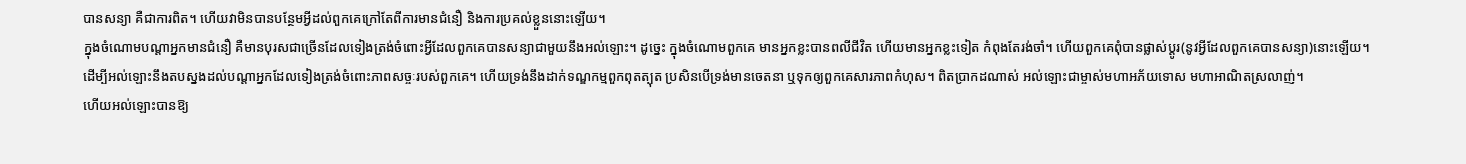បានសន្យា គឺជាការពិត។ ហើយវាមិនបានបន្ថែមអ្វីដល់ពួកគេក្រៅតែពីការមានជំនឿ និងការប្រគល់ខ្លួននោះឡើយ។
ក្នុងចំណោមបណ្តាអ្នកមានជំនឿ គឺមានបុរសជាច្រើនដែលទៀងត្រង់ចំពោះអ្វីដែលពួកគេបានសន្យាជាមួយនឹងអល់ឡោះ។ ដូច្នេះ ក្នុងចំណោមពួកគេ មានអ្នកខ្លះបានពលីជីវិត ហើយមានអ្នកខ្លះទៀត កំពុងតែរង់ចាំ។ ហើយពួកគេពុំបានផ្លាស់ប្តូរ(នូវអ្វីដែលពួកគេបានសន្យា)នោះឡើយ។
ដើម្បីអល់ឡោះនឹងតបស្នងដល់បណ្តាអ្នកដែលទៀងត្រង់ចំពោះភាពសច្ចៈរបស់ពួកគេ។ ហើយទ្រង់នឹងដាក់ទណ្ឌកម្មពួកពុតត្បុត ប្រសិនបើទ្រង់មានចេតនា ឬទុកឲ្យពួកគេសារភាពកំហុស។ ពិតប្រាកដណាស់ អល់ឡោះជាម្ចាស់មហាអភ័យទោស មហាអាណិតស្រលាញ់។
ហើយអល់ឡោះបានឱ្យ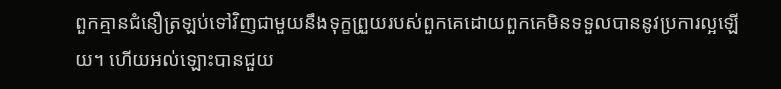ពួកគ្មានជំនឿត្រឡប់ទៅវិញជាមួយនឹងទុក្ខព្រួយរបស់ពួកគេដោយពួកគេមិនទទួលបាននូវប្រការល្អឡើយ។ ហើយអល់ឡោះបានជួយ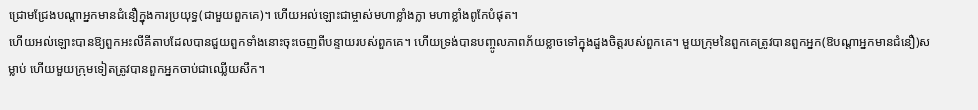ជ្រោមជ្រែងបណ្តាអ្នកមានជំនឿក្នុងការប្រយុទ្ធ(ជាមួយពួកគេ)។ ហើយអល់ឡោះជាម្ចាស់មហាខ្លាំងក្លា មហាខ្លាំងពូកែបំផុត។
ហើយអល់ឡោះបានឱ្យពួកអះលីគីតាបដែលបានជួយពួកទាំងនោះចុះចេញពីបន្ទាយរបស់ពួកគេ។ ហើយទ្រង់បានបញ្ចូលភាពភ័យខ្លាចទៅក្នុងដួងចិត្តរបស់ពួកគេ។ មួយក្រុមនៃពួកគេត្រូវបានពួកអ្នក(ឱបណ្តាអ្នកមានជំនឿ)សម្លាប់ ហើយមួយក្រុមទៀតត្រូវបានពួកអ្នកចាប់ជាឈ្លើយសឹក។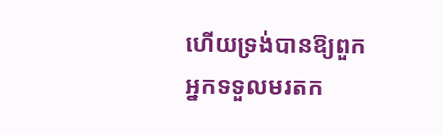ហើយទ្រង់បានឱ្យពួកអ្នកទទួលមរតក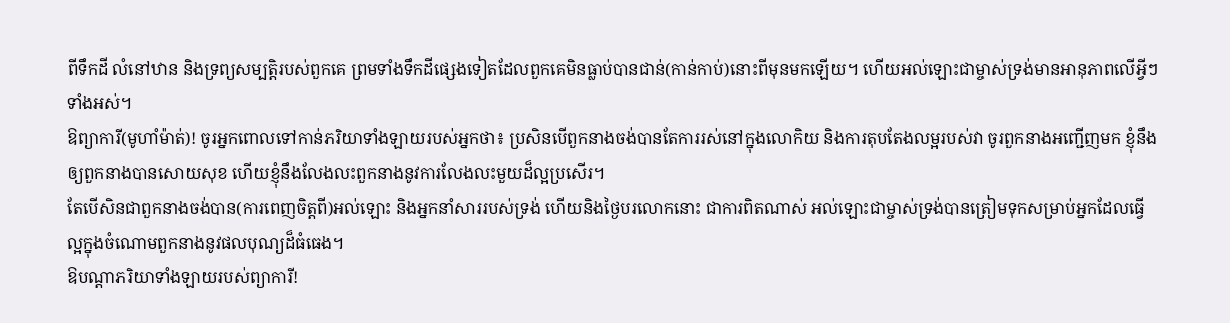ពីទឹកដី លំនៅឋាន និងទ្រព្យសម្បត្តិរបស់ពួកគេ ព្រមទាំងទឹកដីផ្សេងទៀតដែលពួកគេមិនធ្លាប់បានជាន់(កាន់កាប់)នោះពីមុនមកឡើយ។ ហើយអល់ឡោះជាម្ចាស់ទ្រង់មានអានុភាពលើអ្វីៗទាំងអស់។
ឱព្យាការី(មូហាំម៉ាត់)! ចូរអ្នកពោលទៅកាន់ភរិយាទាំងឡាយរបស់អ្នកថា៖ ប្រសិនបើពួកនាងចង់បានតែការរស់នៅក្នុងលោកិយ និងការតុបតែងលម្អរបស់វា ចូរពួកនាងអញ្ជើញមក ខ្ញុំនឹងឲ្យពួកនាងបានសោយសុខ ហើយខ្ញុំនឹងលែងលះពួកនាងនូវការលែងលះមួយដ៏ល្អប្រសើរ។
តែបើសិនជាពួកនាងចង់បាន(ការពេញចិត្តពី)អល់ឡោះ និងអ្នកនាំសាររបស់ទ្រង់ ហើយនិងថ្ងៃបរលោកនោះ ជាការពិតណាស់ អល់ឡោះជាម្ចាស់ទ្រង់បានត្រៀមទុកសម្រាប់អ្នកដែលធ្វើល្អក្នុងចំណោមពួកនាងនូវផលបុណ្យដ៏ធំធេង។
ឱបណ្តាភរិយាទាំងឡាយរបស់ព្យាការី!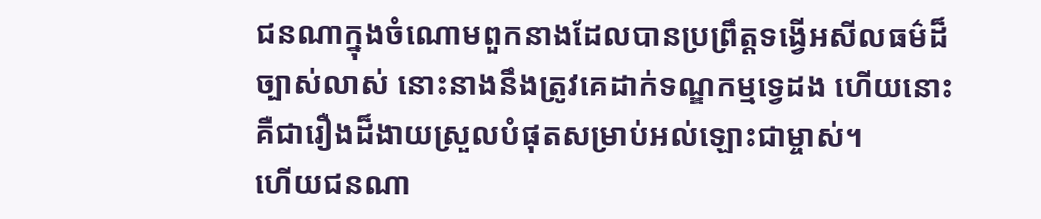ជនណាក្នុងចំណោមពួកនាងដែលបានប្រព្រឹត្តទង្វើអសីលធម៌ដ៏ច្បាស់លាស់ នោះនាងនឹងត្រូវគេដាក់ទណ្ឌកម្មទ្វេដង ហើយនោះគឺជារឿងដ៏ងាយស្រួលបំផុតសម្រាប់អល់ឡោះជាម្ចាស់។
ហើយជនណា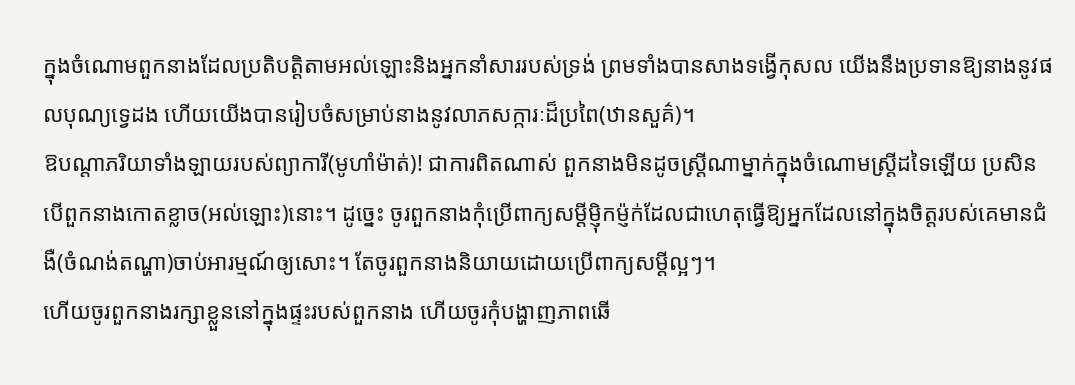ក្នុងចំណោមពួកនាងដែលប្រតិបត្តិតាមអល់ឡោះនិងអ្នកនាំសាររបស់ទ្រង់ ព្រមទាំងបានសាងទង្វើកុសល យើងនឹងប្រទានឱ្យនាងនូវផលបុណ្យទ្វេដង ហើយយើងបានរៀបចំសម្រាប់នាងនូវលាភសក្ការៈដ៏ប្រពៃ(ឋានសួគ៌)។
ឱបណ្តាភរិយាទាំងឡាយរបស់ព្យាការី(មូហាំម៉ាត់)! ជាការពិតណាស់ ពួកនាងមិនដូចស្ត្រីណាម្នាក់ក្នុងចំណោមស្ត្រីដទៃឡើយ ប្រសិនបើពួកនាងកោតខ្លាច(អល់ឡោះ)នោះ។ ដូច្នេះ ចូរពួកនាងកុំប្រើពាក្យសម្ដីម្ញ៉ិកម្ញ៉ក់ដែលជាហេតុធ្វើឱ្យអ្នកដែលនៅក្នុងចិត្តរបស់គេមានជំងឺ(ចំណង់តណ្ហា)ចាប់អារម្មណ៍ឲ្យសោះ។ តែចូរពួកនាងនិយាយដោយប្រើពាក្យសម្តីល្អៗ។
ហើយចូរពួកនាងរក្សាខ្លួននៅក្នុងផ្ទះរបស់ពួកនាង ហើយចូរកុំបង្ហាញភាពឆើ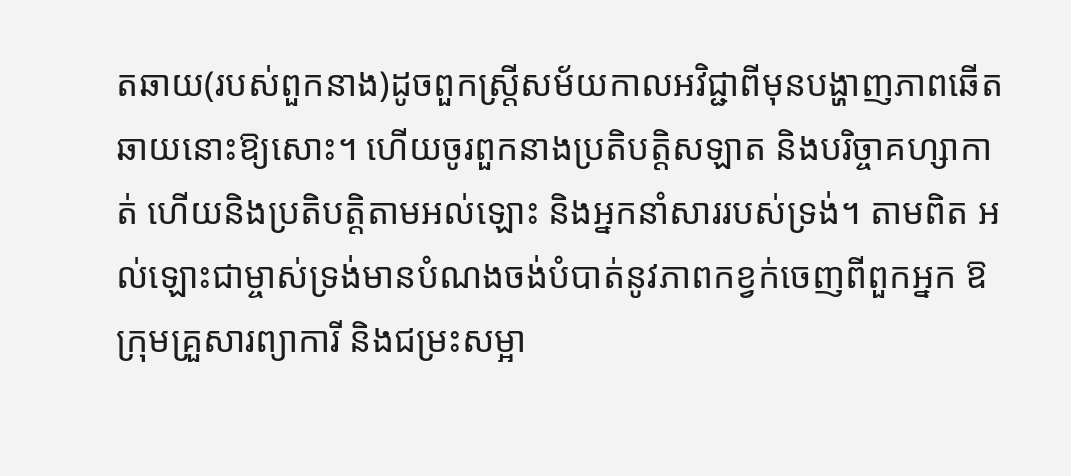តឆាយ(របស់ពួកនាង)ដូចពួកស្ត្រីសម័យកាលអវិជ្ជាពីមុនបង្ហាញភាពឆើតឆាយនោះឱ្យសោះ។ ហើយចូរពួកនាងប្រតិបត្តិសឡាត និងបរិច្ចាគហ្សាកាត់ ហើយនិងប្រតិបត្តិតាមអល់ឡោះ និងអ្នកនាំសាររបស់ទ្រង់។ តាមពិត អល់ឡោះជាម្ចាស់ទ្រង់មានបំណងចង់បំបាត់នូវភាពកខ្វក់ចេញពីពួកអ្នក ឱក្រុមគ្រួសារព្យាការី និងជម្រះសម្អា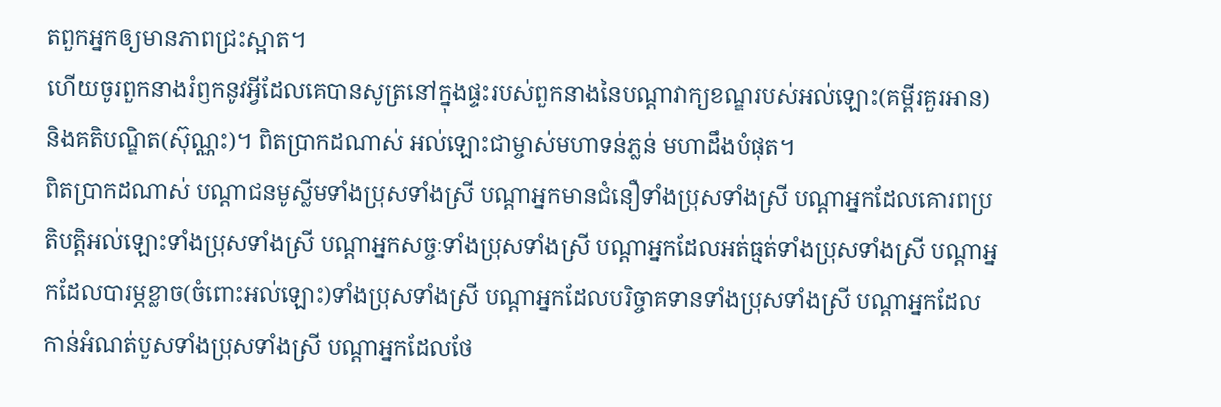តពួកអ្នកឲ្យមានភាពជ្រះស្អាត។
ហើយចូរពួកនាងរំឭកនូវអ្វីដែលគេបានសូត្រនៅក្នុងផ្ទះរបស់ពួកនាងនៃបណ្តាវាក្យខណ្ឌរបស់អល់ឡោះ(គម្ពីរគួរអាន) និងគតិបណ្ឌិត(ស៊ុណ្ណះ)។ ពិតប្រាកដណាស់ អល់ឡោះជាម្ចាស់មហាទន់ភ្លន់ មហាដឹងបំផុត។
ពិតប្រាកដណាស់ បណ្តាជនមូស្លីមទាំងប្រុសទាំងស្រី បណ្តាអ្នកមានជំនឿទាំងប្រុសទាំងស្រី បណ្តាអ្នកដែលគោរពប្រតិបត្តិអល់ឡោះទាំងប្រុសទាំងស្រី បណ្តាអ្នកសច្ចៈទាំងប្រុសទាំងស្រី បណ្តាអ្នកដែលអត់ធ្មត់ទាំងប្រុសទាំងស្រី បណ្តាអ្នកដែលបារម្ភខ្លាច(ចំពោះអល់ឡោះ)ទាំងប្រុសទាំងស្រី បណ្តាអ្នកដែលបរិច្ចាគទានទាំងប្រុសទាំងស្រី បណ្តាអ្នកដែលកាន់អំណត់បួសទាំងប្រុសទាំងស្រី បណ្តាអ្នកដែលថែ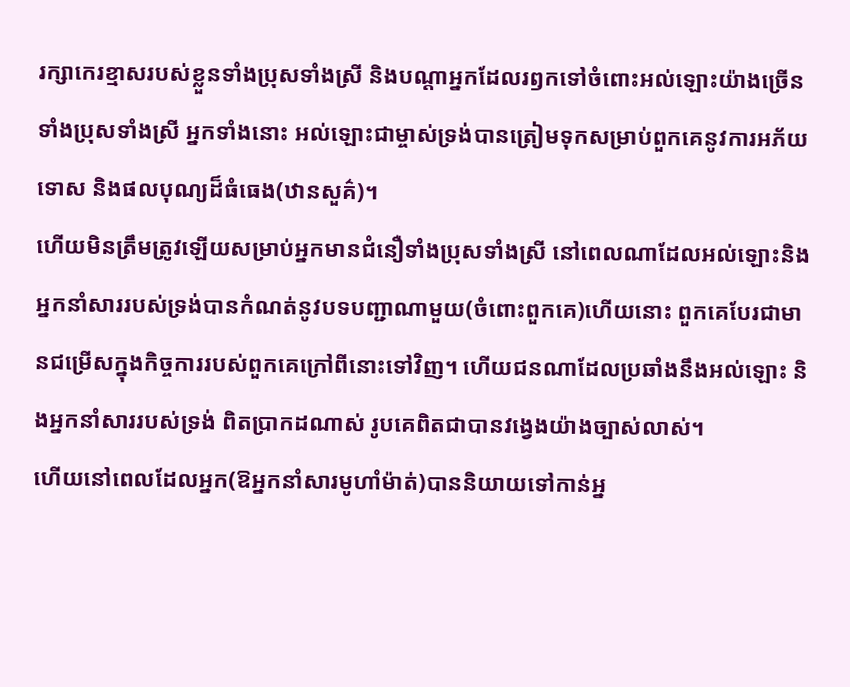រក្សាកេរខ្មាសរបស់ខ្លួនទាំងប្រុសទាំងស្រី និងបណ្តាអ្នកដែលរឭកទៅចំពោះអល់ឡោះយ៉ាងច្រើនទាំងប្រុសទាំងស្រី អ្នកទាំងនោះ អល់ឡោះជាម្ចាស់ទ្រង់បានត្រៀមទុកសម្រាប់ពួកគេនូវការអភ័យទោស និងផលបុណ្យដ៏ធំធេង(ឋានសួគ៌)។
ហើយមិនត្រឹមត្រូវឡើយសម្រាប់អ្នកមានជំនឿទាំងប្រុសទាំងស្រី នៅពេលណាដែលអល់ឡោះនិងអ្នកនាំសាររបស់ទ្រង់បានកំណត់នូវបទបញ្ជាណាមួយ(ចំពោះពួកគេ)ហើយនោះ ពួកគេបែរជាមានជម្រើសក្នុងកិច្ចការរបស់ពួកគេក្រៅពីនោះទៅវិញ។ ហើយជនណាដែលប្រឆាំងនឹងអល់ឡោះ និងអ្នកនាំសាររបស់ទ្រង់ ពិតប្រាកដណាស់ រូបគេពិតជាបានវង្វេងយ៉ាងច្បាស់លាស់។
ហើយនៅពេលដែលអ្នក(ឱអ្នកនាំសារមូហាំម៉ាត់)បាននិយាយទៅកាន់អ្ន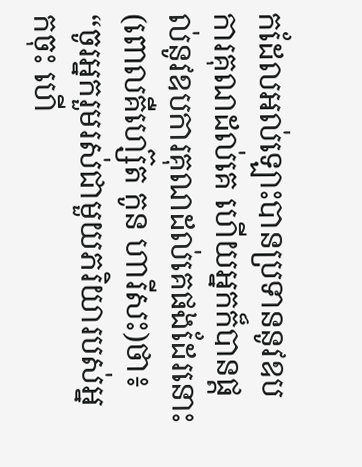កដែលអល់ឡោះបានប្រទាននូវឧបការគុណដល់គេ ហើយអ្នកក៏បានផ្តល់នូវឧបការគុណដល់គេផងដែរនោះ(ពោលគឺហ្ស៊េត កូន ហារីសះ)ថា៖ “ចូរអ្នករួមរស់ជាមួយភរិយារបស់អ្នកចុះ ហើ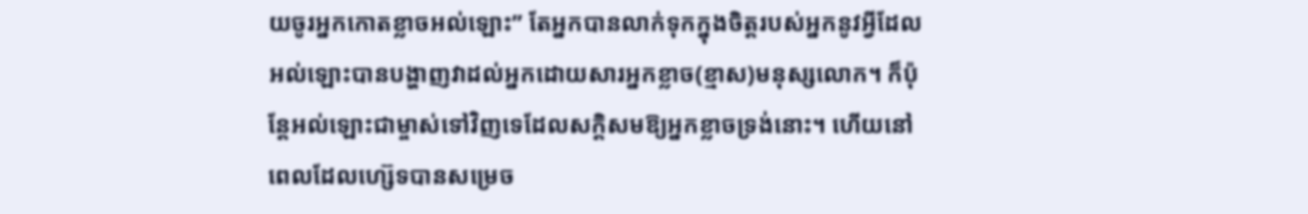យចូរអ្នកកោតខ្លាចអល់ឡោះ” តែអ្នកបានលាក់ទុកក្នុងចិត្តរបស់អ្នកនូវអ្វីដែលអល់ឡោះបានបង្ហាញវាដល់អ្នកដោយសារអ្នកខ្លាច(ខ្មាស)មនុស្សលោក។ ក៏ប៉ុន្តែអល់ឡោះជាម្ចាស់ទៅវិញទេដែលសក្ដិសមឱ្យអ្នកខ្លាចទ្រង់នោះ។ ហើយនៅពេលដែលហ្ស៊េទបានសម្រេច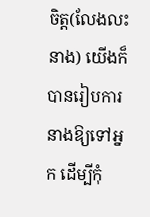ចិត្ត(លែងលះនាង) យើងក៏បានរៀបការនាងឱ្យទៅអ្នក ដើម្បីកុំ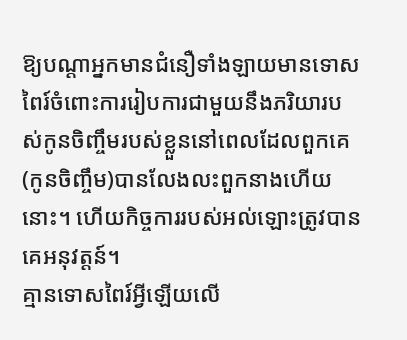ឱ្យបណ្តាអ្នកមានជំនឿទាំងឡាយមានទោសពៃរ៍ចំពោះការរៀបការជាមួយនឹងភរិយារបស់កូនចិញ្ចឹមរបស់ខ្លួននៅពេលដែលពួកគេ(កូនចិញ្ចឹម)បានលែងលះពួកនាងហើយនោះ។ ហើយកិច្ចការរបស់អល់ឡោះត្រូវបានគេអនុវត្តន៍។
គ្មានទោសពៃរ៍អ្វីឡើយលើ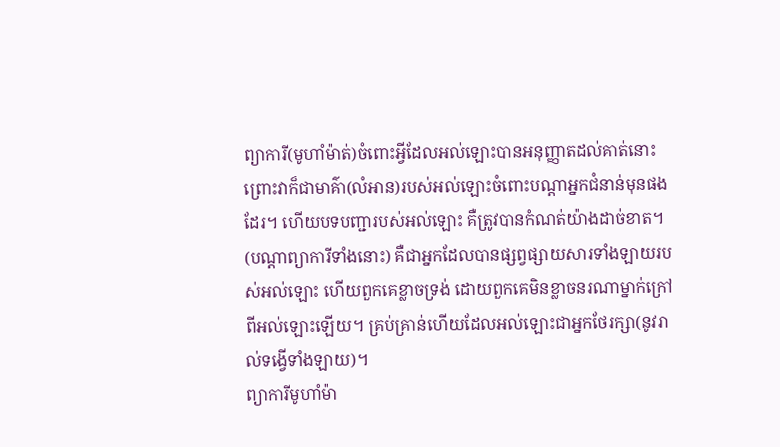ព្យាការី(មូហាំម៉ាត់)ចំពោះអ្វីដែលអល់ឡោះបានអនុញ្ញាតដល់គាត់នោះ ព្រោះវាក៏ជាមាគ៌ា(លំអាន)របស់អល់ឡោះចំពោះបណ្តាអ្នកជំនាន់មុនផងដែរ។ ហើយបទបញ្ជារបស់អល់ឡោះ គឺត្រូវបានកំណត់យ៉ាងដាច់ខាត។
(បណ្តាព្យាការីទាំងនោះ) គឺជាអ្នកដែលបានផ្សព្វផ្សាយសារទាំងឡាយរបស់អល់ឡោះ ហើយពួកគេខ្លាចទ្រង់ ដោយពួកគេមិនខ្លាចនរណាម្នាក់ក្រៅពីអល់ឡោះឡើយ។ គ្រប់គ្រាន់ហើយដែលអល់ឡោះជាអ្នកថែរក្សា(នូវរាល់ទង្វើទាំងឡាយ)។
ព្យាការីមូហាំម៉ា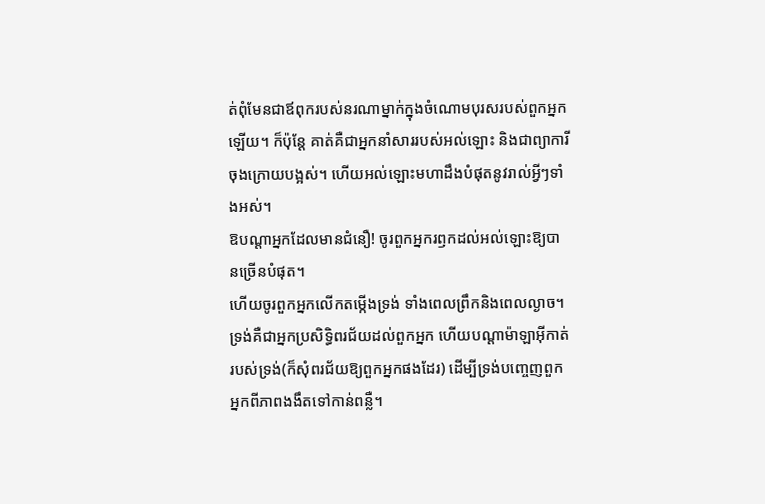ត់ពុំមែនជាឪពុករបស់នរណាម្នាក់ក្នុងចំណោមបុរសរបស់ពួកអ្នកឡើយ។ ក៏ប៉ុន្តែ គាត់គឺជាអ្នកនាំសាររបស់អល់ឡោះ និងជាព្យាការីចុងក្រោយបង្អស់។ ហើយអល់ឡោះមហាដឹងបំផុតនូវរាល់អ្វីៗទាំងអស់។
ឱបណ្តាអ្នកដែលមានជំនឿ! ចូរពួកអ្នករឭកដល់អល់ឡោះឱ្យបានច្រើនបំផុត។
ហើយចូរពួកអ្នកលើកតម្កើងទ្រង់ ទាំងពេលព្រឹកនិងពេលល្ងាច។
ទ្រង់គឺជាអ្នកប្រសិទ្ធិពរជ័យដល់ពួកអ្នក ហើយបណ្តាម៉ាឡាអ៊ីកាត់របស់ទ្រង់(ក៏សុំពរជ័យឱ្យពួកអ្នកផងដែរ) ដើម្បីទ្រង់បញ្ចេញពួកអ្នកពីភាពងងឹតទៅកាន់ពន្លឺ។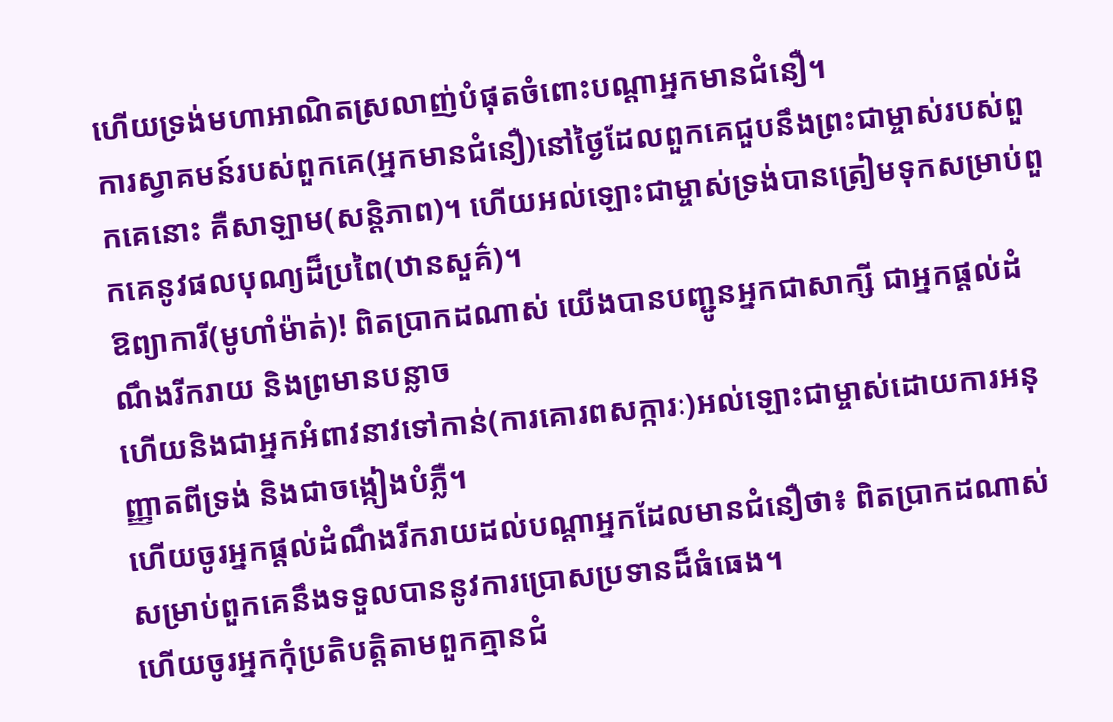ហើយទ្រង់មហាអាណិតស្រលាញ់បំផុតចំពោះបណ្តាអ្នកមានជំនឿ។
ការស្វាគមន៍របស់ពួកគេ(អ្នកមានជំនឿ)នៅថ្ងៃដែលពួកគេជួបនឹងព្រះជាម្ចាស់របស់ពួកគេនោះ គឺសាឡាម(សន្តិភាព)។ ហើយអល់ឡោះជាម្ចាស់ទ្រង់បានត្រៀមទុកសម្រាប់ពួកគេនូវផលបុណ្យដ៏ប្រពៃ(ឋានសួគ៌)។
ឱព្យាការី(មូហាំម៉ាត់)! ពិតប្រាកដណាស់ យើងបានបញ្ជូនអ្នកជាសាក្សី ជាអ្នកផ្តល់ដំណឹងរីករាយ និងព្រមានបន្លាច
ហើយនិងជាអ្នកអំពាវនាវទៅកាន់(ការគោរពសក្ការៈ)អល់ឡោះជាម្ចាស់ដោយការអនុញ្ញាតពីទ្រង់ និងជាចង្កៀងបំភ្លឺ។
ហើយចូរអ្នកផ្តល់ដំណឹងរីករាយដល់បណ្តាអ្នកដែលមានជំនឿថា៖ ពិតប្រាកដណាស់ សម្រាប់ពួកគេនឹងទទួលបាននូវការប្រោសប្រទានដ៏ធំធេង។
ហើយចូរអ្នកកុំប្រតិបត្តិតាមពួកគ្មានជំ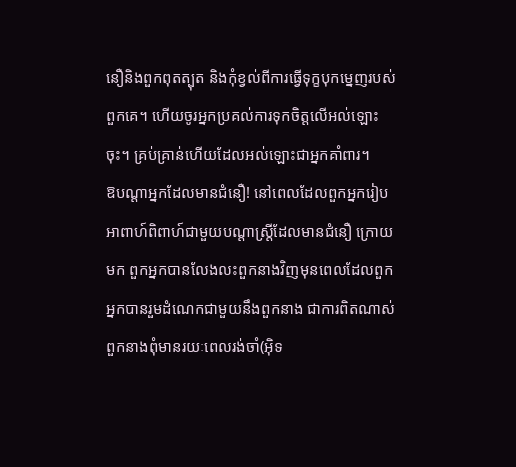នឿនិងពួកពុតត្បុត និងកុំខ្វល់ពីការធ្វើទុក្ខបុកម្នេញរបស់ពួកគេ។ ហើយចូរអ្នកប្រគល់ការទុកចិត្តលើអល់ឡោះចុះ។ គ្រប់គ្រាន់ហើយដែលអល់ឡោះជាអ្នកគាំពារ។
ឱបណ្តាអ្នកដែលមានជំនឿ! នៅពេលដែលពួកអ្នករៀបអាពាហ៍ពិពាហ៍ជាមួយបណ្តាស្រ្តីដែលមានជំនឿ ក្រោយមក ពួកអ្នកបានលែងលះពួកនាងវិញមុនពេលដែលពួកអ្នកបានរួមដំណេកជាមួយនឹងពួកនាង ជាការពិតណាស់ ពួកនាងពុំមានរយៈពេលរង់ចាំ(អ៊ិទ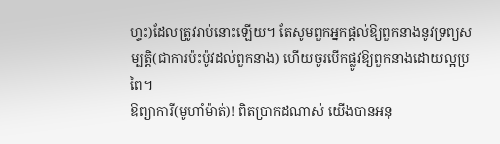ហ្ទះ)ដែលត្រូវរាប់នោះឡើយ។ តែសូមពួកអ្នកផ្តល់ឱ្យពួកនាងនូវទ្រព្យសម្បត្តិ(ជាការប៉ះប៉ូវដល់ពួកនាង) ហើយចូរបើកផ្លូវឱ្យពួកនាងដោយល្អប្រពៃ។
ឱព្យាការី(មូហាំម៉ាត់)! ពិតប្រាកដណាស់ យើងបានអនុ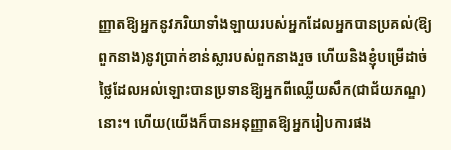ញ្ញាតឱ្យអ្នកនូវភរិយាទាំងឡាយរបស់អ្នកដែលអ្នកបានប្រគល់(ឱ្យពួកនាង)នូវប្រាក់ខាន់ស្លារបស់ពួកនាងរួច ហើយនិងខ្ញុំបម្រើដាច់ថ្លៃដែលអល់ឡោះបានប្រទានឱ្យអ្នកពីឈ្លើយសឹក(ជាជ័យភណ្ឌ)នោះ។ ហើយ(យើងក៏បានអនុញ្ញាតឱ្យអ្នករៀបការផង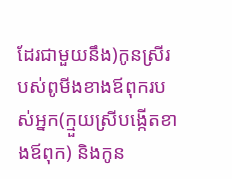ដែរជាមួយនឹង)កូនស្រីរបស់ពូមីងខាងឪពុករបស់អ្នក(ក្មួយស្រីបង្កើតខាងឪពុក) និងកូន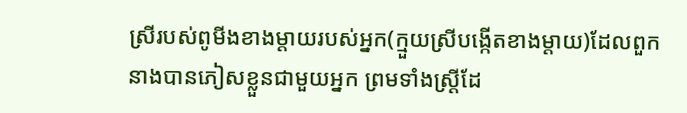ស្រីរបស់ពូមីងខាងម្តាយរបស់អ្នក(ក្មួយស្រីបង្កើតខាងម្តាយ)ដែលពួកនាងបានភៀសខ្លួនជាមួយអ្នក ព្រមទាំងស្ត្រីដែ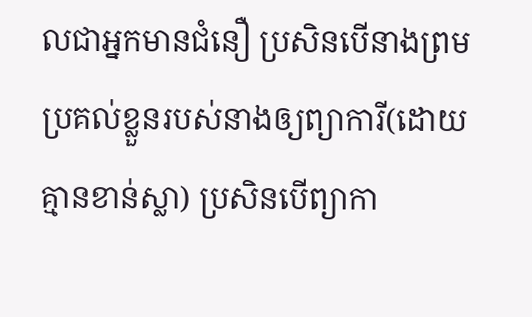លជាអ្នកមានជំនឿ ប្រសិនបើនាងព្រមប្រគល់ខ្លួនរបស់នាងឲ្យព្យាការី(ដោយគ្មានខាន់ស្លា) ប្រសិនបើព្យាកា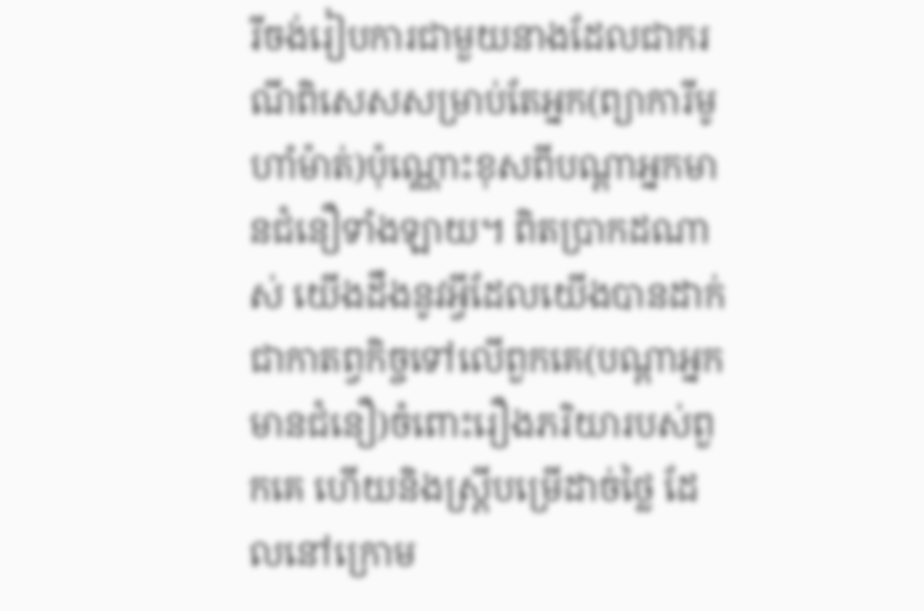រីចង់រៀបការជាមួយនាងដែលជាករណីពិសេសសម្រាប់តែអ្នក(ព្យាការីមូហាំម៉ាត់)ប៉ុណ្ណោះខុសពីបណ្តាអ្នកមានជំនឿទាំងឡាយ។ ពិតប្រាកដណាស់ យើងដឹងនូវអ្វីដែលយើងបានដាក់ជាកាតព្វកិច្ចទៅលើពួកគេ(បណ្តាអ្នកមានជំនឿ)ចំពោះរឿងភរិយារបស់ពួកគេ ហើយនិងស្រ្តីបម្រើដាច់ថ្លៃ ដែលនៅក្រោម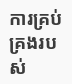ការគ្រប់គ្រងរបស់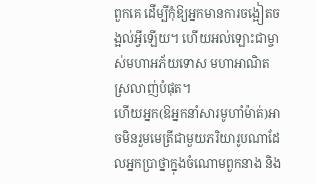ពួកគេ ដើម្បីកុំឱ្យអ្នកមានការចង្អៀតចង្អល់អ្វីឡើយ។ ហើយអល់ឡោះជាម្ចាស់មហាអភ័យទោស មហាអាណិតស្រលាញ់បំផុត។
ហើយអ្នក(ឱអ្នកនាំសារមូហាំម៉ាត់)អាចមិនរួមមេត្រីជាមួយភរិយារូបណាដែលអ្នកប្រាថ្នាក្នុងចំណោមពួកនាង និង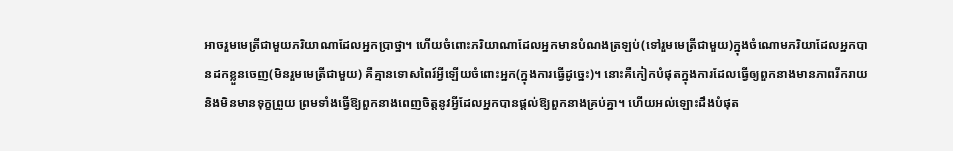អាចរួមមេត្រីជាមួយភរិយាណាដែលអ្នកប្រាថ្នា។ ហើយចំពោះភរិយាណាដែលអ្នកមានបំណងត្រឡប់(ទៅរួមមេត្រីជាមួយ)ក្នុងចំណោមភរិយាដែលអ្នកបានដកខ្លួនចេញ(មិនរួមមេត្រីជាមួយ) គឺគ្មានទោសពៃរ៍អ្វីឡើយចំពោះអ្នក(ក្នុងការធ្វើដូច្នេះ)។ នោះគឺកៀកបំផុតក្នុងការដែលធ្វើឲ្យពួកនាងមានភាពរីករាយ និងមិនមានទុក្ខព្រួយ ព្រមទាំងធ្វើឱ្យពួកនាងពេញចិត្តនូវអ្វីដែលអ្នកបានផ្តល់ឱ្យពួកនាងគ្រប់គ្នា។ ហើយអល់ឡោះដឹងបំផុត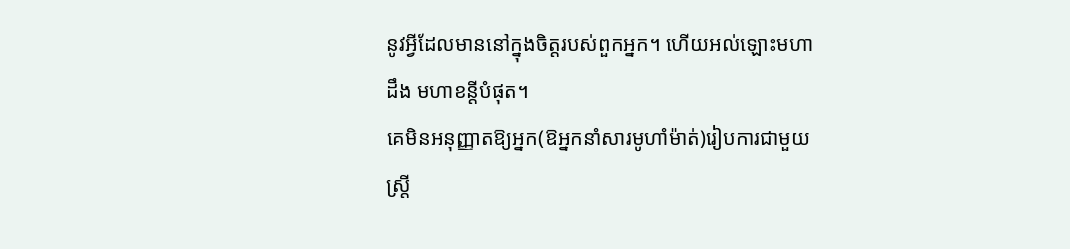នូវអ្វីដែលមាននៅក្នុងចិត្តរបស់ពួកអ្នក។ ហើយអល់ឡោះមហាដឹង មហាខន្តីបំផុត។
គេមិនអនុញ្ញាតឱ្យអ្នក(ឱអ្នកនាំសារមូហាំម៉ាត់)រៀបការជាមួយស្ត្រី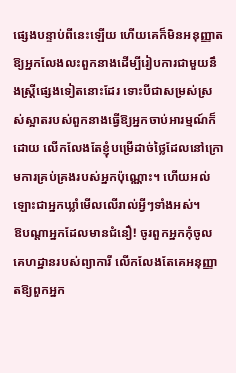ផ្សេងបន្ទាប់ពីនេះឡើយ ហើយគេក៏មិនអនុញ្ញាតឱ្យអ្នកលែងលះពួកនាងដើម្បីរៀបការជាមួយនឹងស្ត្រីផ្សេងទៀតនោះដែរ ទោះបីជាសម្រស់ស្រស់ស្អាតរបស់ពួកនាងធ្វើឱ្យអ្នកចាប់អារម្មណ៍ក៏ដោយ លើកលែងតែខ្ញុំបម្រើដាច់ថ្លៃដែលនៅក្រោមការគ្រប់គ្រងរបស់អ្នកប៉ុណ្ណោះ។ ហើយអល់ឡោះជាអ្នកឃ្លាំមើលលើរាល់អ្វីៗទាំងអស់។
ឱបណ្តាអ្នកដែលមានជំនឿ! ចូរពួកអ្នកកុំចូលគេហដ្ឋានរបស់ព្យាការី លើកលែងតែគេអនុញ្ញាតឱ្យពួកអ្នក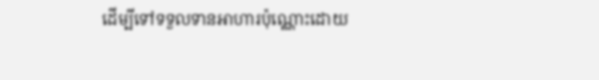ដើម្បីទៅទទួលទានអាហារប៉ុណ្ណោះដោយ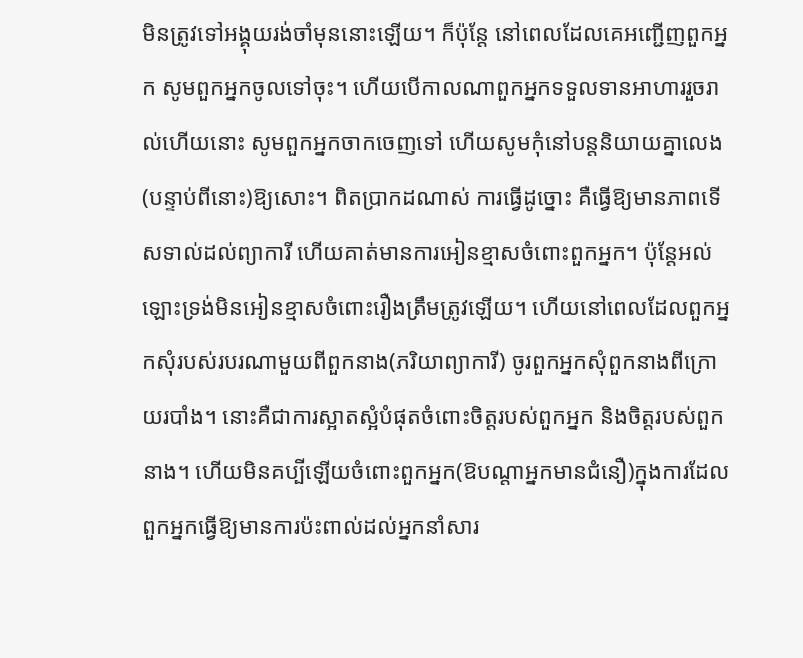មិនត្រូវទៅអង្គុយរង់ចាំមុននោះឡើយ។ ក៏ប៉ុន្តែ នៅពេលដែលគេអញ្ជើញពួកអ្នក សូមពួកអ្នកចូលទៅចុះ។ ហើយបើកាលណាពួកអ្នកទទួលទានអាហាររួចរាល់ហើយនោះ សូមពួកអ្នកចាកចេញទៅ ហើយសូមកុំនៅបន្តនិយាយគ្នាលេង(បន្ទាប់ពីនោះ)ឱ្យសោះ។ ពិតប្រាកដណាស់ ការធ្វើដូច្នោះ គឺធ្វើឱ្យមានភាពទើសទាល់ដល់ព្យាការី ហើយគាត់មានការអៀនខ្មាសចំពោះពួកអ្នក។ ប៉ុន្តែអល់ឡោះទ្រង់មិនអៀនខ្មាសចំពោះរឿងត្រឹមត្រូវឡើយ។ ហើយនៅពេលដែលពួកអ្នកសុំរបស់របរណាមួយពីពួកនាង(ភរិយាព្យាការី) ចូរពួកអ្នកសុំពួកនាងពីក្រោយរបាំង។ នោះគឺជាការស្អាតស្អំបំផុតចំពោះចិត្តរបស់ពួកអ្នក និងចិត្តរបស់ពួកនាង។ ហើយមិនគប្បីឡើយចំពោះពួកអ្នក(ឱបណ្តាអ្នកមានជំនឿ)ក្នុងការដែលពួកអ្នកធ្វើឱ្យមានការប៉ះពាល់ដល់អ្នកនាំសារ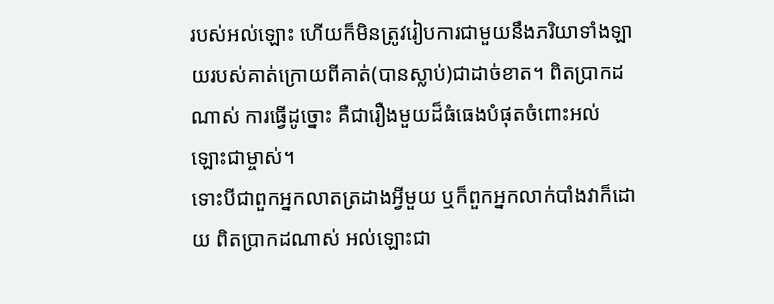របស់អល់ឡោះ ហើយក៏មិនត្រូវរៀបការជាមួយនឹងភរិយាទាំងឡាយរបស់គាត់ក្រោយពីគាត់(បានស្លាប់)ជាដាច់ខាត។ ពិតប្រាកដណាស់ ការធ្វើដូច្នោះ គឺជារឿងមួយដ៏ធំធេងបំផុតចំពោះអល់ឡោះជាម្ចាស់។
ទោះបីជាពួកអ្នកលាតត្រដាងអ្វីមួយ ឬក៏ពួកអ្នកលាក់បាំងវាក៏ដោយ ពិតប្រាកដណាស់ អល់ឡោះជា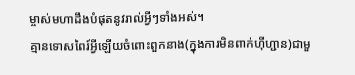ម្ចាស់មហាដឹងបំផុតនូវរាល់អ្វីៗទាំងអស់។
គ្មានទោសពៃរ៍អ្វីឡើយចំពោះពួកនាង(ក្នុងការមិនពាក់ហ៊ីហ្ជាន)ជាមួ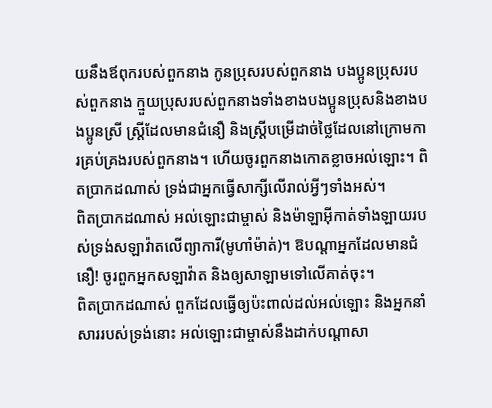យនឹងឪពុករបស់ពួកនាង កូនប្រុសរបស់ពួកនាង បងប្អូនប្រុសរបស់ពួកនាង ក្មួយប្រុសរបស់ពួកនាងទាំងខាងបងប្អូនប្រុសនិងខាងបងប្អូនស្រី ស្ត្រីដែលមានជំនឿ និងស្ត្រីបម្រើដាច់ថ្លៃដែលនៅក្រោមការគ្រប់គ្រងរបស់ពួកនាង។ ហើយចូរពួកនាងកោតខ្លាចអល់ឡោះ។ ពិតប្រាកដណាស់ ទ្រង់ជាអ្នកធ្វើសាក្សីលើរាល់អ្វីៗទាំងអស់។
ពិតប្រាកដណាស់ អល់ឡោះជាម្ចាស់ និងម៉ាឡាអ៊ីកាត់ទាំងឡាយរបស់ទ្រង់សឡាវ៉ាតលើព្យាការី(មូហាំម៉ាត់)។ ឱបណ្តាអ្នកដែលមានជំនឿ! ចូរពួកអ្នកសឡាវ៉ាត និងឲ្យសាឡាមទៅលើគាត់ចុះ។
ពិតប្រាកដណាស់ ពួកដែលធ្វើឲ្យប៉ះពាល់ដល់អល់ឡោះ និងអ្នកនាំសាររបស់ទ្រង់នោះ អល់ឡោះជាម្ចាស់នឹងដាក់បណ្តាសា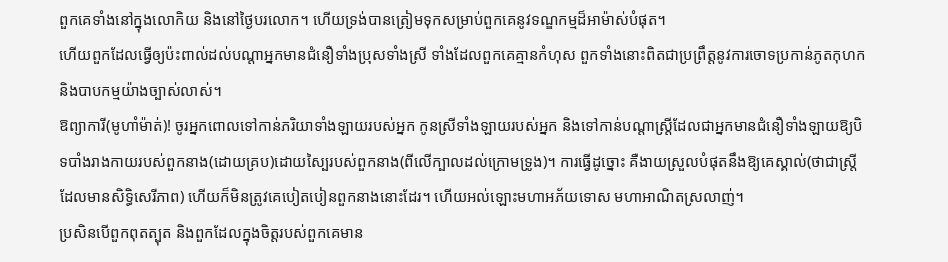ពួកគេទាំងនៅក្នុងលោកិយ និងនៅថ្ងៃបរលោក។ ហើយទ្រង់បានត្រៀមទុកសម្រាប់ពួកគេនូវទណ្ឌកម្មដ៏អាម៉ាស់បំផុត។
ហើយពួកដែលធ្វើឲ្យប៉ះពាល់ដល់បណ្តាអ្នកមានជំនឿទាំងប្រុសទាំងស្រី ទាំងដែលពួកគេគ្មានកំហុស ពួកទាំងនោះពិតជាប្រព្រឹត្តនូវការចោទប្រកាន់ភូតកុហក និងបាបកម្មយ៉ាងច្បាស់លាស់។
ឱព្យាការី(មូហាំម៉ាត់)! ចូរអ្នកពោលទៅកាន់ភរិយាទាំងឡាយរបស់អ្នក កូនស្រីទាំងឡាយរបស់អ្នក និងទៅកាន់បណ្តាស្ត្រីដែលជាអ្នកមានជំនឿទាំងឡាយឱ្យបិទបាំងរាងកាយរបស់ពួកនាង(ដោយគ្រប)ដោយស្បៃរបស់ពួកនាង(ពីលើក្បាលដល់ក្រោមទ្រូង)។ ការធ្វើដូច្នោះ គឺងាយស្រួលបំផុតនឹងឱ្យគេស្គាល់(ថាជាស្ត្រីដែលមានសិទ្ធិសេរីភាព) ហើយក៏មិនត្រូវគេបៀតបៀនពួកនាងនោះដែរ។ ហើយអល់ឡោះមហាអភ័យទោស មហាអាណិតស្រលាញ់។
ប្រសិនបើពួកពុតត្បុត និងពួកដែលក្នុងចិត្តរបស់ពួកគេមាន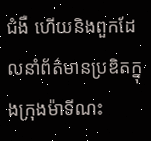ជំងឺ ហើយនិងពួកដែលនាំព័ត៌មានប្រឌិតក្នុងក្រុងម៉ាទីណះ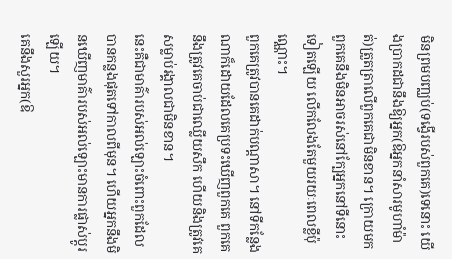មិនព្រមបញ្ឈប់(ទង្វើរបស់ពួកគេ)ទេនោះ យើងប្រាកដជានឹងឱ្យអ្នក(ឱអ្នកនាំសារមូហាំម៉ាត់)ត្រួតត្រាលើពួកគេជាមិនខាន។ ក្រោយមក ពួកគេនឹងមិនអាចរស់នៅក្បែអ្នកនៅទីនោះទៀតឡើយ លើកលែងតែមួយរយៈពេលខ្លីប៉ុណ្ណោះ។
ពួកគេត្រូវបានគេដាក់បណ្តាសា។ នៅទីកន្លែងណាក៏ដោយដែលគេប្រទះឃើញពួកគេ ពួកគេនឹងត្រូវគេចាប់ជាឈ្លើយសឹក ហើយនិងត្រូវគេសម្លាប់រង្គាលជាមិនខាន។
នេះគឺជាមាគ៌ារបស់អល់ឡោះចំពោះពួកដែលបានកន្លងផុតទៅកាលពីមុន។ ហើយអ្នកនឹងមិនឃើញមាគ៌ារបស់អល់ឡោះមានការផ្លាស់ប្តូរឡើយ។
គេនឹងសួរអ្នក(ឱ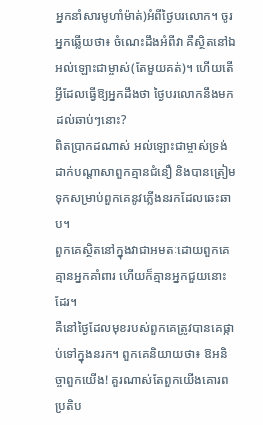អ្នកនាំសារមូហាំម៉ាត់)អំពីថ្ងៃបរលោក។ ចូរអ្នកឆ្លើយថា៖ ចំណេះដឹងអំពីវា គឺស្ថិតនៅឯអល់ឡោះជាម្ចាស់(តែមួយគត់)។ ហើយតើអ្វីដែលធ្វើឱ្យអ្នកដឹងថា ថ្ងៃបរលោកនឹងមកដល់ឆាប់ៗនោះ?
ពិតប្រាកដណាស់ អល់ឡោះជាម្ចាស់ទ្រង់ដាក់បណ្តាសាពួកគ្មានជំនឿ និងបានត្រៀមទុកសម្រាប់ពួកគេនូវភ្លើងនរកដែលឆេះឆាប។
ពួកគេស្ថិតនៅក្នុងវាជាអមតៈដោយពួកគេគ្មានអ្នកគាំពារ ហើយក៏គ្មានអ្នកជួយនោះដែរ។
គឺនៅថ្ងៃដែលមុខរបស់ពួកគេត្រូវបានគេផ្កាប់ទៅក្នុងនរក។ ពួកគេនិយាយថា៖ ឱអនិច្ចាពួកយើង! គួរណាស់តែពួកយើងគោរពប្រតិប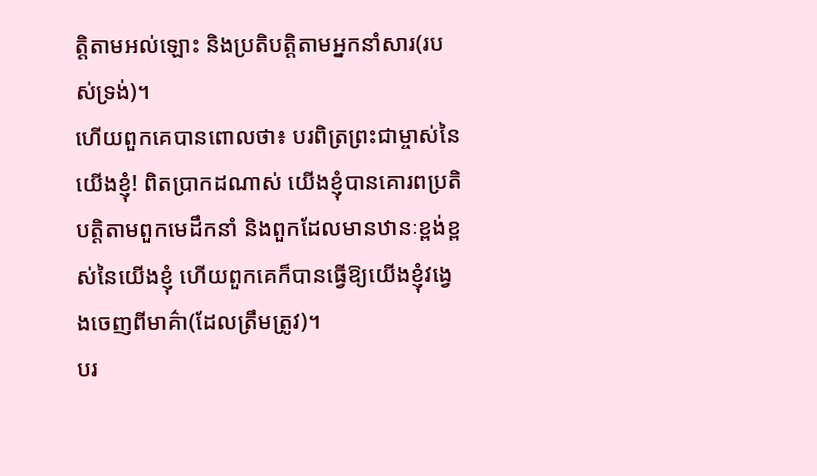ត្តិតាមអល់ឡោះ និងប្រតិបត្តិតាមអ្នកនាំសារ(របស់ទ្រង់)។
ហើយពួកគេបានពោលថា៖ បរពិត្រព្រះជាម្ចាស់នៃយើងខ្ញុំ! ពិតប្រាកដណាស់ យើងខ្ញុំបានគោរពប្រតិបត្តិតាមពួកមេដឹកនាំ និងពួកដែលមានឋានៈខ្ពង់ខ្ពស់នៃយើងខ្ញុំ ហើយពួកគេក៏បានធ្វើឱ្យយើងខ្ញុំវង្វេងចេញពីមាគ៌ា(ដែលត្រឹមត្រូវ)។
បរ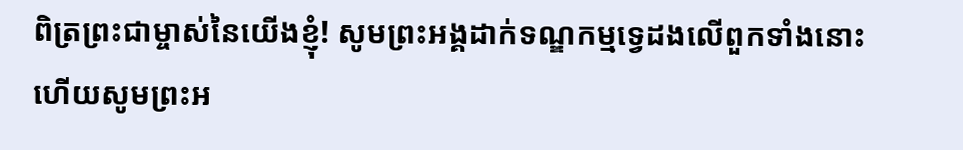ពិត្រព្រះជាម្ចាស់នៃយើងខ្ញុំ! សូមព្រះអង្គដាក់ទណ្ឌកម្មទ្វេដងលើពួកទាំងនោះ ហើយសូមព្រះអ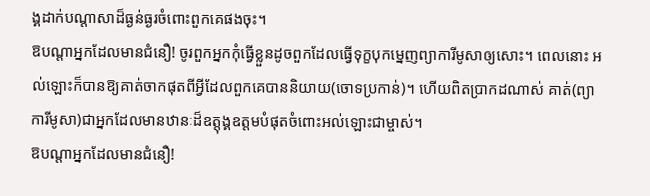ង្គដាក់បណ្តាសាដ៏ធ្ងន់ធ្ងរចំពោះពួកគេផងចុះ។
ឱបណ្តាអ្នកដែលមានជំនឿ! ចូរពួកអ្នកកុំធ្វើខ្លួនដូចពួកដែលធ្វើទុក្ខបុកម្នេញព្យាការីមូសាឲ្យសោះ។ ពេលនោះ អល់ឡោះក៏បានឱ្យគាត់ចាកផុតពីអ្វីដែលពួកគេបាននិយាយ(ចោទប្រកាន់)។ ហើយពិតប្រាកដណាស់ គាត់(ព្យាការីមូសា)ជាអ្នកដែលមានឋានៈដ៏ឧត្តុង្គឧត្តមបំផុតចំពោះអល់ឡោះជាម្ចាស់។
ឱបណ្តាអ្នកដែលមានជំនឿ!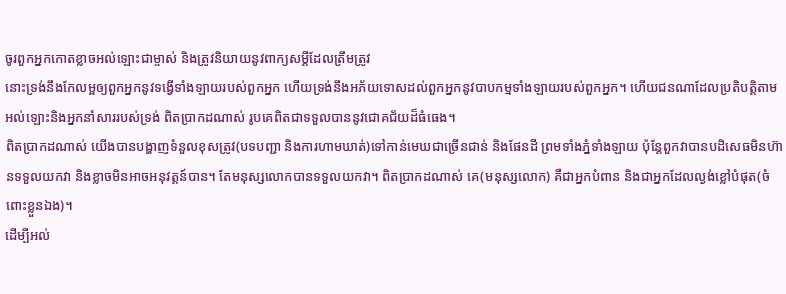ចូរពួកអ្នកកោតខ្លាចអល់ឡោះជាម្ចាស់ និងត្រូវនិយាយនូវពាក្យសម្តីដែលត្រឹមត្រូវ
នោះទ្រង់នឹងកែលម្អឲ្យពួកអ្នកនូវទង្វើទាំងឡាយរបស់ពួកអ្នក ហើយទ្រង់នឹងអភ័យទោសដល់ពួកអ្នកនូវបាបកម្មទាំងឡាយរបស់ពួកអ្នក។ ហើយជនណាដែលប្រតិបត្តិតាមអល់ឡោះនិងអ្នកនាំសាររបស់ទ្រង់ ពិតប្រាកដណាស់ រូបគេពិតជាទទួលបាននូវជោគជ័យដ៏ធំធេង។
ពិតប្រាកដណាស់ យើងបានបង្ហាញទំនួលខុសត្រូវ(បទបញ្ជា និងការហាមឃាត់)ទៅកាន់មេឃជាច្រើនជាន់ និងផែនដី ព្រមទាំងភ្នំទាំងឡាយ ប៉ុន្តែពួកវាបានបដិសេធមិនហ៊ានទទួលយកវា និងខ្លាចមិនអាចអនុវត្តន៍បាន។ តែមនុស្សលោកបានទទួលយកវា។ ពិតប្រាកដណាស់ គេ(មនុស្សលោក) គឺជាអ្នកបំពាន និងជាអ្នកដែលល្ងង់ខ្លៅបំផុត(ចំពោះខ្លួនឯង)។
ដើម្បីអល់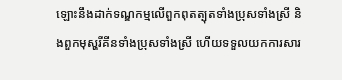ឡោះនឹងដាក់ទណ្ឌកម្មលើពួកពុតត្បុតទាំងប្រុសទាំងស្រី និងពួកមុស្ហរីគីនទាំងប្រុសទាំងស្រី ហើយទទួលយកការសារ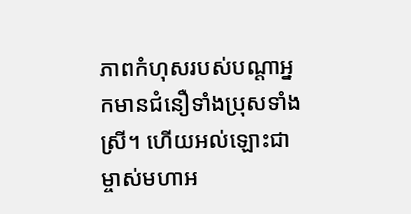ភាពកំហុសរបស់បណ្តាអ្នកមានជំនឿទាំងប្រុសទាំងស្រី។ ហើយអល់ឡោះជាម្ចាស់មហាអ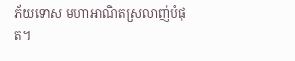ភ័យទោស មហាអាណិតស្រលាញ់បំផុត។